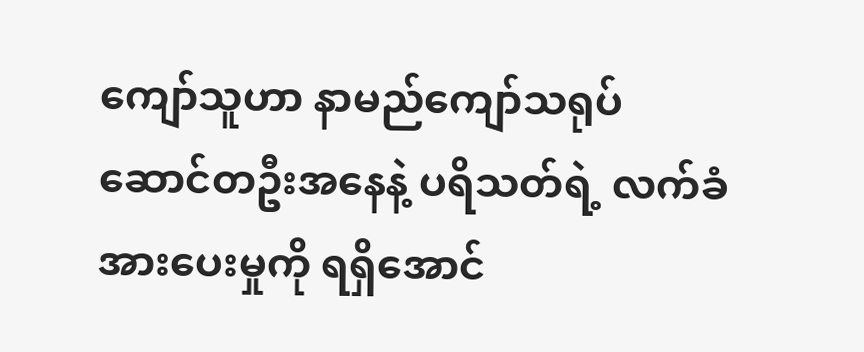ကျော်သူဟာ နာမည်ကျော်သရုပ်ဆောင်တဦးအနေနဲ့ ပရိသတ်ရဲ့ လက်ခံအားပေးမှုကို ရရှိအောင်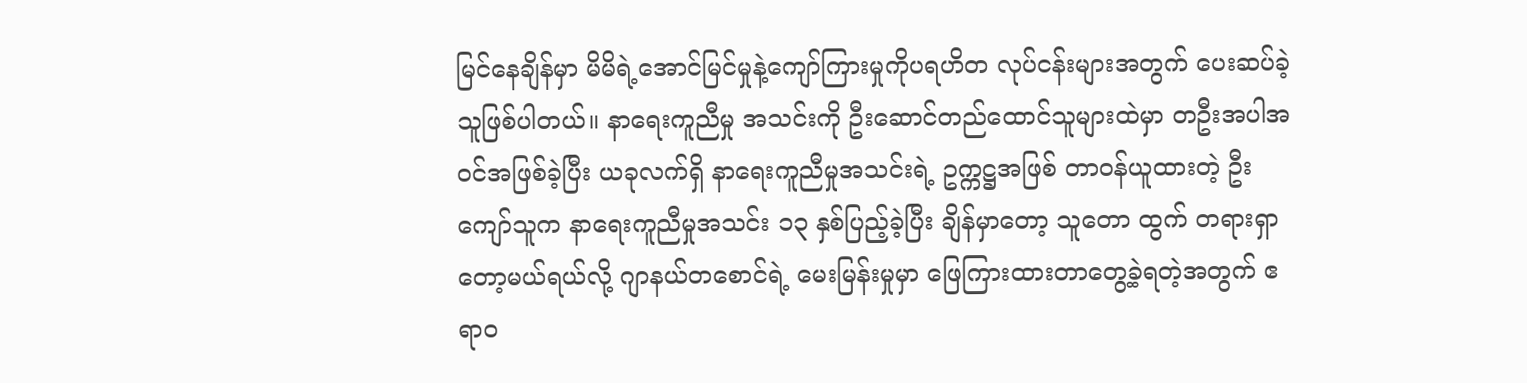မြင်နေချိန်မှာ မိမိရဲ့အောင်မြင်မှုနဲ့ကျော်ကြားမှုကိုပရဟိတ လုပ်ငန်းများအတွက် ပေးဆပ်ခဲ့သူဖြစ်ပါတယ်။ နာရေးကူညီမှု အသင်းကို ဦးဆောင်တည်ထောင်သူများထဲမှာ တဦးအပါအဝင်အဖြစ်ခဲ့ပြီး ယခုလက်ရှိ နာရေးကူညီမှုအသင်းရဲ့ ဥက္ကဋ္ဌအဖြစ် တာဝန်ယူထားတဲ့ ဦးကျော်သူက နာရေးကူညီမှုအသင်း ၁၃ နှစ်ပြည့်ခဲ့ပြီး ချိန်မှာတော့ သူတော ထွက် တရားရှာတော့မယ်ရယ်လို့ ဂျာနယ်တစောင်ရဲ့ မေးမြန်းမှုမှာ ဖြေကြားထားတာတွေ့ခဲ့ရတဲ့အတွက် ဧရာဝ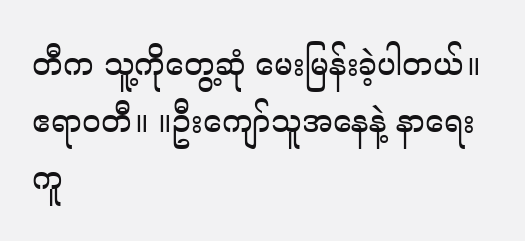တီက သူ့ကိုတွေ့ဆုံ မေးမြန်းခဲ့ပါတယ်။
ဧရာဝတီ။ ။ဦးကျော်သူအနေနဲ့ နာရေးကူ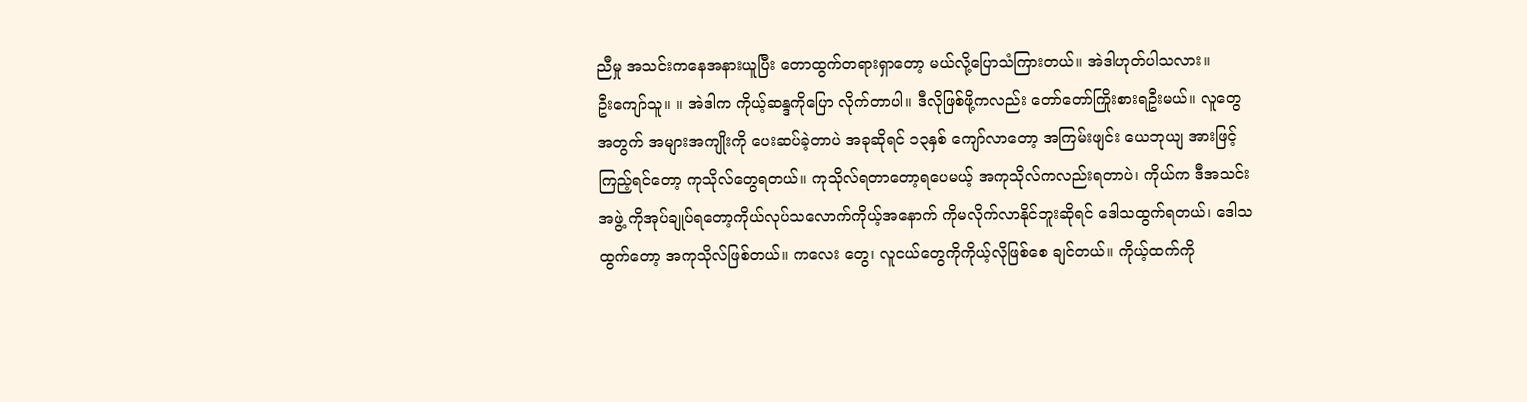ညီမှု အသင်းကနေအနားယူပြီး တောထွက်တရားရှာတော့ မယ်လို့ပြောသံကြားတယ်။ အဲဒါဟုတ်ပါသလား။
ဦးကျော်သူ။ ။ အဲဒါက ကိုယ့်ဆန္ဒကိုပြော လိုက်တာပါ။ ဒီလိုဖြစ်ဖို့ကလည်း တော်တော်ကြိုးစားရဦးမယ်။ လူတွေအတွက် အများအကျိုးကို ပေးဆပ်ခဲ့တာပဲ အခုဆိုရင် ၁၃နှစ် ကျော်လာတော့ အကြမ်းဖျင်း ယေဘုယျ အားဖြင့် ကြည့်ရင်တော့ ကုသိုလ်တွေရတယ်။ ကုသိုလ်ရတာတော့ရပေမယ့် အကုသိုလ်ကလည်းရတာပဲ၊ ကိုယ်က ဒီအသင်းအဖွဲ့ ကိုအုပ်ချုပ်ရတော့ကိုယ်လုပ်သလောက်ကိုယ့်အနောက် ကိုမလိုက်လာနိုင်ဘူးဆိုရင် ဒေါသထွက်ရတယ်၊ ဒေါသထွက်တော့ အကုသိုလ်ဖြစ်တယ်။ ကလေး တွေ၊ လူငယ်တွေကိုကိုယ့်လိုဖြစ်စေ ချင်တယ်။ ကိုယ့်ထက်ကို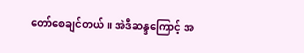တော်စေချင်တယ်။ အဲဒီဆန္ဒကြောင့် အ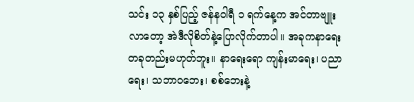သင်း ၁၃ နှစ်ပြည့် ဇန်နဝါရီ ၁ ရက်နေ့က အင်တာဗျူးလာတော့ အဲဒီလိုစိတ်နဲ့ပြောလိုက်တာပါ။ အခုကနာရေး တခုတည်းမဟုတ်ဘူး။ နာရေးရော ကျန်းမာရေး၊ ပညာရေး၊ သဘာဝဘေး၊ စစ်ဘေးနဲ့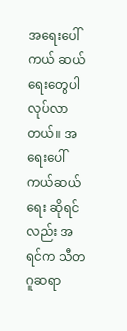အရေးပေါ်ကယ် ဆယ်ရေးတွေပါ လုပ်လာတယ်။ အရေးပေါ်ကယ်ဆယ်ရေး ဆိုရင်လည်း အရင်က သီတဂူဆရာ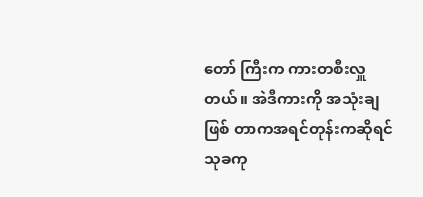တော် ကြီးက ကားတစီးလှူတယ်။ အဲဒီကားကို အသုံးချဖြစ် တာကအရင်တုန်းကဆိုရင်သုခကု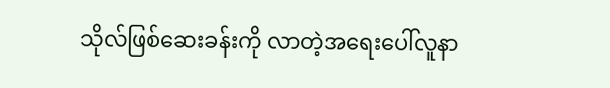သိုလ်ဖြစ်ဆေးခန်းကို လာတဲ့အရေးပေါ်လူနာ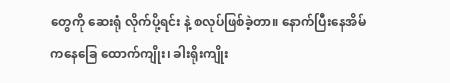တွေကို ဆေးရုံ လိုက်ပို့ရင်း နဲ့ စလုပ်ဖြစ်ခဲ့တာ။ နောက်ပြီးနေအိမ်ကနေခြေ ထောက်ကျိုး၊ ခါးရိုးကျိုး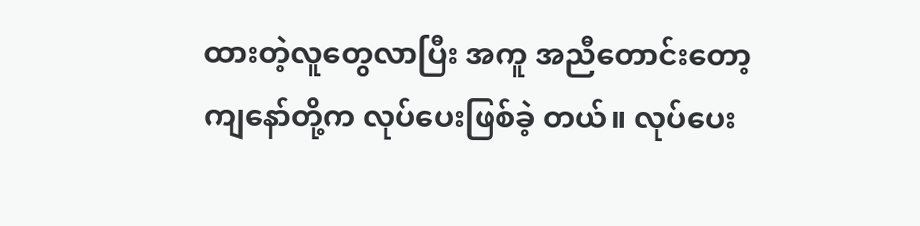ထားတဲ့လူတွေလာပြီး အကူ အညီတောင်းတော့ ကျနော်တို့က လုပ်ပေးဖြစ်ခဲ့ တယ်။ လုပ်ပေး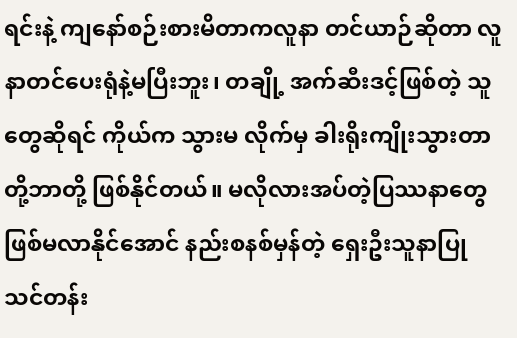ရင်းနဲ့ ကျနော်စဉ်းစားမိတာကလူနာ တင်ယာဉ်ဆိုတာ လူနာတင်ပေးရုံနဲ့မပြီးဘူး၊ တချို့ အက်ဆီးဒင့်ဖြစ်တဲ့ သူတွေဆိုရင် ကိုယ်က သွားမ လိုက်မှ ခါးရိုးကျိုးသွားတာတို့ဘာတို့ ဖြစ်နိုင်တယ်။ မလိုလားအပ်တဲ့ပြဿနာတွေ ဖြစ်မလာနိုင်အောင် နည်းစနစ်မှန်တဲ့ ရှေးဦးသူနာပြုသင်တန်း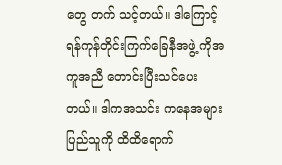တွေ တက် သင့်တယ်။ ဒါကြောင့် ရန်ကုန်တိုင်းကြက်ခြေနီအဖွဲ့ ကိုအကူအညီ တောင်းပြီးသင်ပေးတယ်။ ဒါကအသင်း ကနေအများပြည်သူကို ထိထိရောက်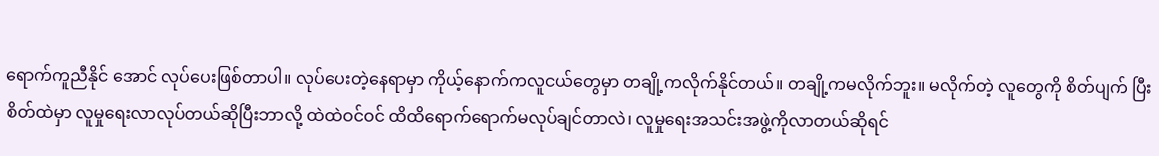ရောက်ကူညီနိုင် အောင် လုပ်ပေးဖြစ်တာပါ။ လုပ်ပေးတဲ့နေရာမှာ ကိုယ့်နောက်ကလူငယ်တွေမှာ တချို့ကလိုက်နိုင်တယ်။ တချို့ကမလိုက်ဘူး။ မလိုက်တဲ့ လူတွေကို စိတ်ပျက် ပြီးစိတ်ထဲမှာ လူမှုရေးလာလုပ်တယ်ဆိုပြီးဘာလို့ ထဲထဲဝင်ဝင် ထိထိရောက်ရောက်မလုပ်ချင်တာလဲ၊ လူမှုရေးအသင်းအဖွဲ့ကိုလာတယ်ဆိုရင်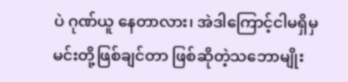ပဲ ဂုဏ်ယူ နေတာလား၊ အဲဒါကြောင့်ငါမရှိမှ မင်းတို့ဖြစ်ချင်တာ ဖြစ်ဆိုတဲ့သဘောမျိုး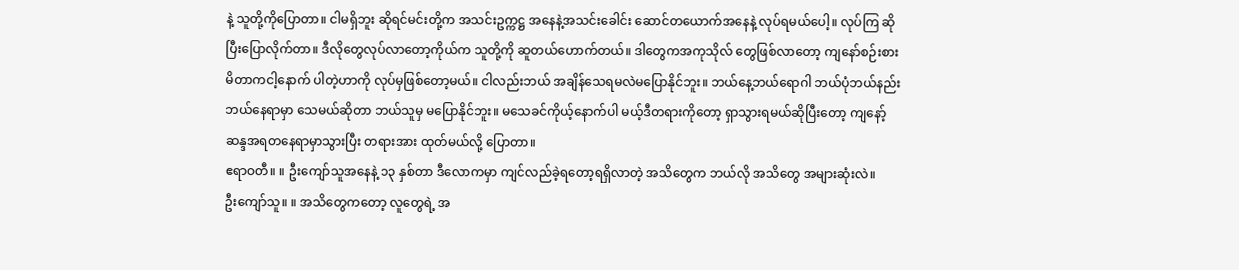နဲ့ သူတို့ကိုပြောတာ။ ငါမရှိဘူး ဆိုရင်မင်းတို့က အသင်းဥက္ကဋ္ဌ အနေနဲ့အသင်းခေါင်း ဆောင်တယောက်အနေနဲ့ လုပ်ရမယ်ပေါ့။ လုပ်ကြ ဆိုပြီးပြောလိုက်တာ။ ဒီလိုတွေလုပ်လာတော့ကိုယ်က သူတို့ကို ဆူတယ်ဟောက်တယ်။ ဒါတွေကအကုသိုလ် တွေဖြစ်လာတော့ ကျနော်စဉ်းစားမိတာကငါ့နောက် ပါတဲ့ဟာကို လုပ်မှဖြစ်တော့မယ်။ ငါလည်းဘယ် အချိန်သေရမလဲမပြောနိုင်ဘူး။ ဘယ်နေ့ဘယ်ရောဂါ ဘယ်ပုံဘယ်နည်း ဘယ်နေရာမှာ သေမယ်ဆိုတာ ဘယ်သူမှ မပြောနိုင်ဘူး။ မသေခင်ကိုယ့်နောက်ပါ မယ့်ဒီတရားကိုတော့ ရှာသွားရမယ်ဆိုပြီးတော့ ကျနော့် ဆန္ဒအရတနေရာမှာသွားပြီး တရားအား ထုတ်မယ်လို့ ပြောတာ။
ဧရာဝတီ။ ။ ဦးကျော်သူအနေနဲ့ ၁၃ နှစ်တာ ဒီလောကမှာ ကျင်လည်ခဲ့ရတော့ရရှိလာတဲ့ အသိတွေက ဘယ်လို အသိတွေ အများဆုံးလဲ။
ဦးကျော်သူ။ ။ အသိတွေကတော့ လူတွေရဲ့ အ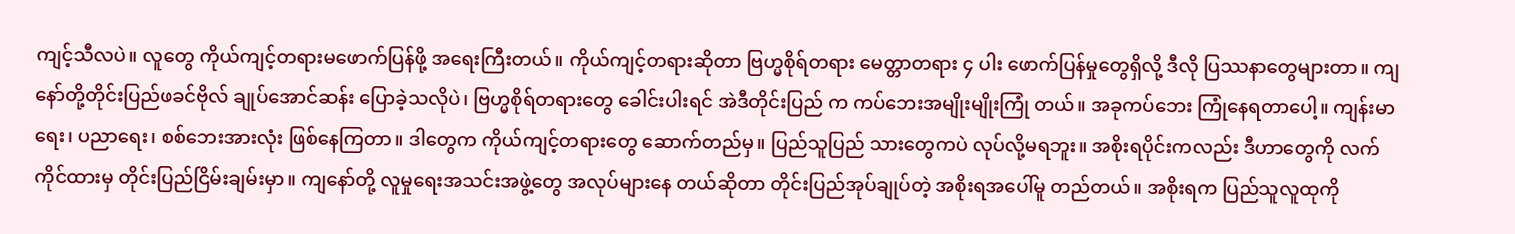ကျင့်သီလပဲ။ လူတွေ ကိုယ်ကျင့်တရားမဖောက်ပြန်ဖို့ အရေးကြီးတယ်။ ကိုယ်ကျင့်တရားဆိုတာ ဗြဟ္မစိုရ်တရား မေတ္တာတရား ၄ ပါး ဖောက်ပြန်မှုတွေရှိလို့ ဒီလို ပြဿနာတွေများတာ။ ကျနော်တို့တိုင်းပြည်ဖခင်ဗိုလ် ချုပ်အောင်ဆန်း ပြောခဲ့သလိုပဲ၊ ဗြဟ္မစိုရ်တရားတွေ ခေါင်းပါးရင် အဲဒီတိုင်းပြည် က ကပ်ဘေးအမျိုးမျိုးကြုံ တယ်။ အခုကပ်ဘေး ကြုံနေရတာပေါ့။ ကျန်းမာရေး၊ ပညာရေး၊ စစ်ဘေးအားလုံး ဖြစ်နေကြတာ။ ဒါတွေက ကိုယ်ကျင့်တရားတွေ ဆောက်တည်မှ။ ပြည်သူပြည် သားတွေကပဲ လုပ်လို့မရဘူး။ အစိုးရပိုင်းကလည်း ဒီဟာတွေကို လက်ကိုင်ထားမှ တိုင်းပြည်ငြိမ်းချမ်းမှာ။ ကျနော်တို့ လူမှုရေးအသင်းအဖွဲ့တွေ အလုပ်များနေ တယ်ဆိုတာ တိုင်းပြည်အုပ်ချုပ်တဲ့ အစိုးရအပေါ်မူ တည်တယ်။ အစိုးရက ပြည်သူလူထုကို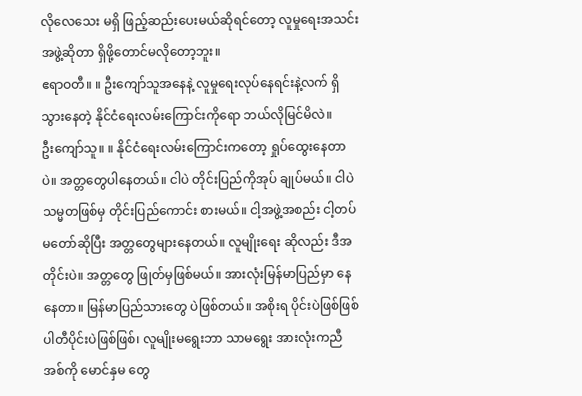လိုလေသေး မရှိ ဖြည့်ဆည်းပေးမယ်ဆိုရင်တော့ လူမှုရေးအသင်း အဖွဲ့ဆိုတာ ရှိဖို့တောင်မလိုတော့ဘူး။
ဧရာဝတီ။ ။ ဦးကျော်သူအနေနဲ့ လူမှုရေးလုပ်နေရင်းနဲ့လက် ရှိသွားနေတဲ့ နိုင်ငံရေးလမ်းကြောင်းကိုရော ဘယ်လိုမြင်မိလဲ။
ဦးကျော်သူ။ ။ နိုင်ငံရေးလမ်းကြောင်းကတော့ ရှုပ်ထွေးနေတာပဲ။ အတ္တတွေပါနေတယ်။ ငါပဲ တိုင်းပြည်ကိုအုပ် ချုပ်မယ်။ ငါပဲ သမ္မတဖြစ်မှ တိုင်းပြည်ကောင်း စားမယ်။ ငါ့အဖွဲ့အစည်း ငါ့တပ်မတော်ဆိုပြီး အတ္တတွေများနေတယ်။ လူမျိုးရေး ဆိုလည်း ဒီအတိုင်းပဲ။ အတ္တတွေ ဖြုတ်မှဖြစ်မယ်။ အားလုံးမြန်မာပြည်မှာ နေနေတာ။ မြန်မာပြည်သားတွေ ပဲဖြစ်တယ်။ အစိုးရ ပိုင်းပဲဖြစ်ဖြစ် ပါတီပိုင်းပဲဖြစ်ဖြစ်၊ လူမျိုးမရွေးဘာ သာမရွေး အားလုံးကညီအစ်ကို မောင်နှမ တွေ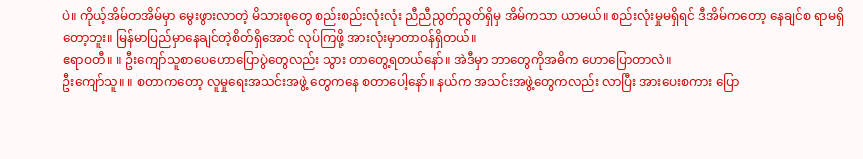ပဲ။ ကိုယ့်အိမ်တအိမ်မှာ မွေးဖွားလာတဲ့ မိသားစုတွေ စည်းစည်းလုံးလုံး ညီညီညွတ်ညွတ်ရှိမှ အိမ်ကသာ ယာမယ်။ စည်းလုံးမှုမရှိရင် ဒီအိမ်ကတော့ နေချင်စ ရာမရှိတော့ဘူး။ မြန်မာပြည်မှာနေချင်တဲ့စိတ်ရှိအောင် လုပ်ကြဖို့ အားလုံးမှာတာဝန်ရှိတယ်။
ဧရာဝတီ။ ။ ဦးကျော်သူစာပေဟောပြောပွဲတွေလည်း သွား တာတွေ့ရတယ်နော်။ အဲဒီမှာ ဘာတွေကိုအဓိက ဟောပြောတာလဲ။
ဦးကျော်သူ။ ။ စတာကတော့ လူမှုရေးအသင်းအဖွဲ့ တွေကနေ စတာပေါ့နော်။ နယ်က အသင်းအဖွဲ့တွေကလည်း လာပြီး အားပေးစကား ပြော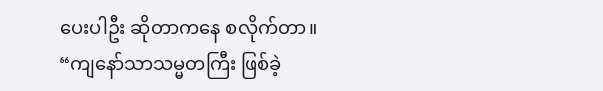ပေးပါဦး ဆိုတာကနေ စလိုက်တာ။ “ကျနော်သာသမ္မတကြီး ဖြစ်ခဲ့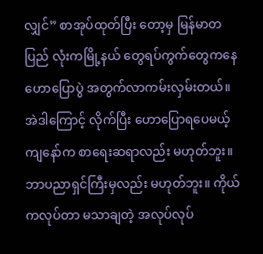လျှင်” စာအုပ်ထုတ်ပြီး တော့မှ မြန်မာတပြည် လုံးကမြို့နယ် တွေရပ်ကွက်တွေကနေ ဟောပြောပွဲ အတွက်လာကမ်းလှမ်းတယ်။ အဲဒါကြောင့် လိုက်ပြီး ဟောပြောရပေမယ့် ကျနော်က စာရေးဆရာလည်း မဟုတ်ဘူး။ ဘာပညာရှင်ကြီးမှလည်း မဟုတ်ဘူး။ ကိုယ်ကလုပ်တာ မသာချတဲ့ အလုပ်လုပ်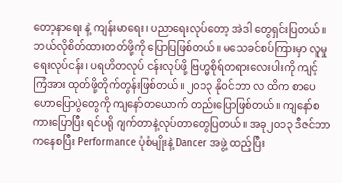တော့နာရေး နဲ့ ကျန်းမာရေး၊ ပညာရေးလုပ်တော့ အဲဒါ တွေရှင်းပြတယ်။ ဘယ်လိုစိတ်ထားတတ်ဖို့ကို ပြောပြဖြစ်တယ်။ မသေခင်စပ်ကြားမှာ လူမှုရေးလုပ်ငန်း၊ ပရဟိတလုပ် ငန်းလုပ်ဖို့ ဗြဟ္မစိုရ်တရားလေးပါးကို ကျင့်ကြံအား ထုတ်ဖို့တိုက်တွန်းဖြစ်တယ်။ ၂၀၁၃ နိုဝင်ဘာ လ ထိက စာပေဟောပြောပွဲတွေကို ကျနော်တယောက် တည်းပြောဖြစ်တယ်။ ကျနော်စကားပြောပြီး ရင်ပရို ဂျက်တာနဲ့လုပ်တာတွေပြတယ်။ အခု၂၀၁၃ ဒီဇင်ဘာ ကနေစပြီး Performance ပုံစံမျိုးနဲ့ Dancer အဖွဲ့ ထည့်ပြီး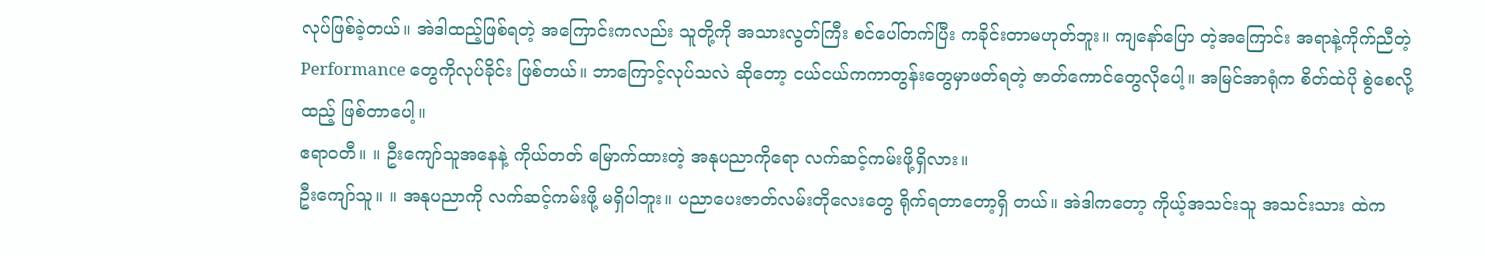လုပ်ဖြစ်ခဲ့တယ်။ အဲဒါထည့်ဖြစ်ရတဲ့ အကြောင်းကလည်း သူတို့ကို အသားလွတ်ကြီး စင်ပေါ်တက်ပြီး ကခိုင်းတာမဟုတ်ဘူး။ ကျနော်ပြော တဲ့အကြောင်း အရာနဲ့ကိုက်ညီတဲ့ Performance တွေကိုလုပ်ခိုင်း ဖြစ်တယ်။ ဘာကြောင့်လုပ်သလဲ ဆိုတော့ ငယ်ငယ်ကကာတွန်းတွေမှာဖတ်ရတဲ့ ဇာတ်ကောင်တွေလိုပေါ့။ အမြင်အာရုံက စိတ်ထဲပို စွဲစေလို့ထည့် ဖြစ်တာပေါ့။
ဧရာဝတီ။ ။ ဦးကျော်သူအနေနဲ့ ကိုယ်တတ် မြောက်ထားတဲ့ အနုပညာကိုရော လက်ဆင့်ကမ်းဖို့ရှိလား။
ဦးကျော်သူ။ ။ အနုပညာကို လက်ဆင့်ကမ်းဖို့ မရှိပါဘူး။ ပညာပေးဇာတ်လမ်းတိုလေးတွေ ရိုက်ရတာတော့ရှိ တယ်။ အဲဒါကတော့ ကိုယ့်အသင်းသူ အသင်းသား ထဲက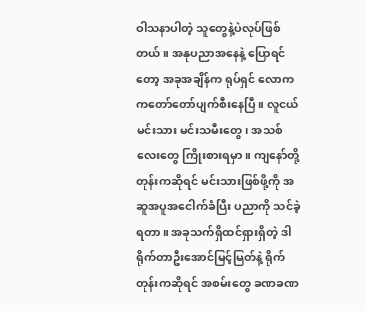ဝါသနာပါတဲ့ သူတွေနဲ့ပဲလုပ်ဖြစ်တယ်။ အနုပညာအနေနဲ့ ပြောရင်တော့ အခုအချိန်က ရုပ်ရှင် လောကကတော်တော်ပျက်စီးနေပြီ။ လူငယ်မင်းသား မင်းသမီးတွေ၊ အသစ်လေးတွေ ကြိုးစားရမှာ။ ကျနော်တို့တုန်းကဆိုရင် မင်းသားဖြစ်ဖို့ကို အဆူအပူအငေါက်ခံပြီး ပညာကို သင်ခဲ့ရတာ။ အခုသက်ရှိထင်ရှားရှိတဲ့ ဒါရိုက်တာဦးအောင်မြင့်မြတ်နဲ့ ရိုက်တုန်းကဆိုရင် အစမ်းတွေ ခဏခဏ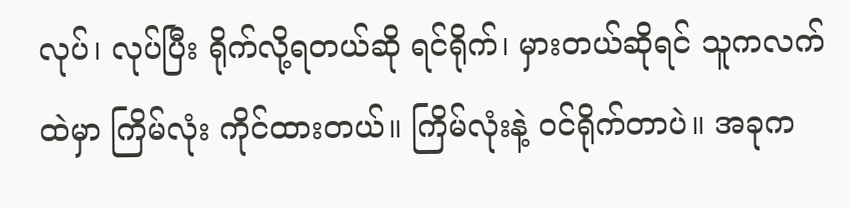လုပ်၊ လုပ်ပြီး ရိုက်လို့ရတယ်ဆို ရင်ရိုက်၊ မှားတယ်ဆိုရင် သူကလက်ထဲမှာ ကြိမ်လုံး ကိုင်ထားတယ်။ ကြိမ်လုံးနဲ့ ဝင်ရိုက်တာပဲ။ အခုက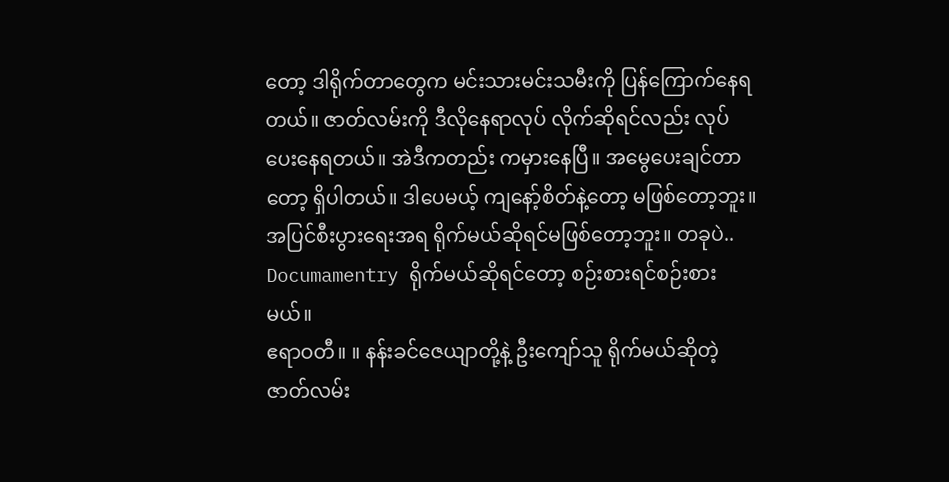တော့ ဒါရိုက်တာတွေက မင်းသားမင်းသမီးကို ပြန်ကြောက်နေရတယ်။ ဇာတ်လမ်းကို ဒီလိုနေရာလုပ် လိုက်ဆိုရင်လည်း လုပ်ပေးနေရတယ်။ အဲဒီကတည်း ကမှားနေပြီ။ အမွေပေးချင်တာတော့ ရှိပါတယ်။ ဒါပေမယ့် ကျနော့်စိတ်နဲ့တော့ မဖြစ်တော့ဘူး။ အပြင်စီးပွားရေးအရ ရိုက်မယ်ဆိုရင်မဖြစ်တော့ဘူး။ တခုပဲ.. Documamentry ရိုက်မယ်ဆိုရင်တော့ စဉ်းစားရင်စဉ်းစားမယ်။
ဧရာဝတီ။ ။ နန်းခင်ဇေယျာတို့နဲ့ ဦးကျော်သူ ရိုက်မယ်ဆိုတဲ့ ဇာတ်လမ်း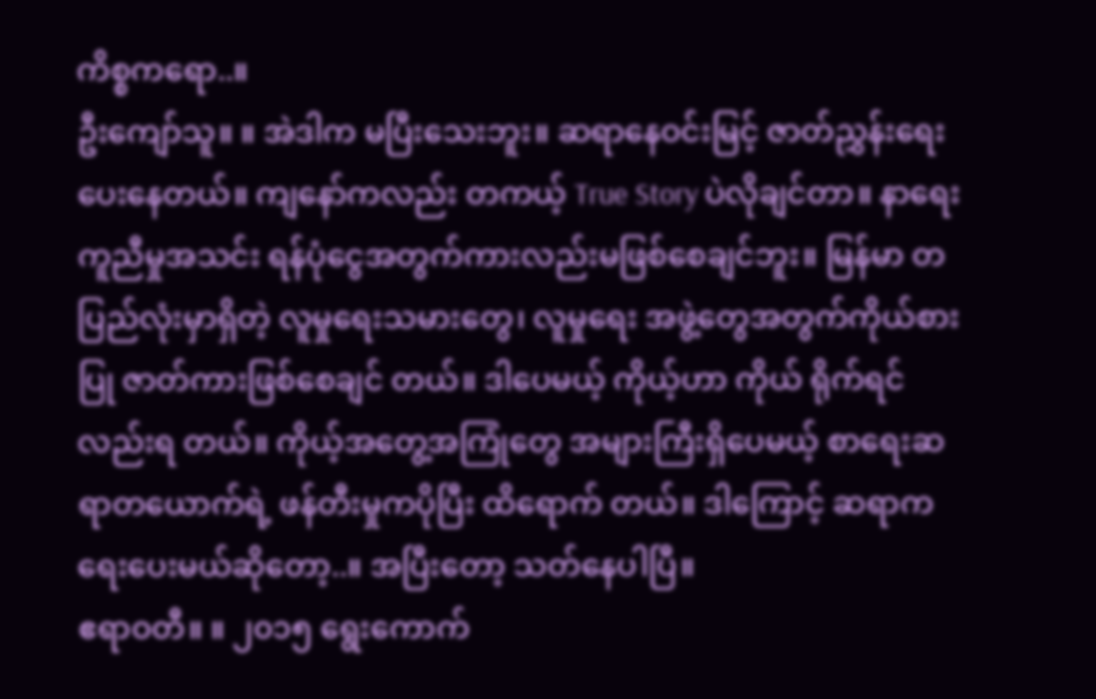ကိစ္စကရော..။
ဦးကျော်သူ။ ။ အဲဒါက မပြီးသေးဘူး။ ဆရာနေဝင်းမြင့် ဇာတ်ညွှန်းရေးပေးနေတယ်။ ကျနော်ကလည်း တကယ့် True Story ပဲလိုချင်တာ။ နာရေးကူညီမှုအသင်း ရန်ပုံငွေအတွက်ကားလည်းမဖြစ်စေချင်ဘူး။ မြန်မာ တပြည်လုံးမှာရှိတဲ့ လူမှုရေးသမားတွေ၊ လူမှုရေး အဖွဲ့တွေအတွက်ကိုယ်စားပြု ဇာတ်ကားဖြစ်စေချင် တယ်။ ဒါပေမယ့် ကိုယ့်ဟာ ကိုယ် ရိုက်ရင်လည်းရ တယ်။ ကိုယ့်အတွေ့အကြုံတွေ အများကြီးရှိပေမယ့် စာရေးဆရာတယောက်ရဲ့ ဖန်တီးမှုကပိုပြီး ထိရောက် တယ်။ ဒါကြောင့် ဆရာကရေးပေးမယ်ဆိုတော့..။ အပြီးတော့ သတ်နေပါပြီ။
ဧရာဝတီ။ ။ ၂၀၁၅ ရွေးကောက်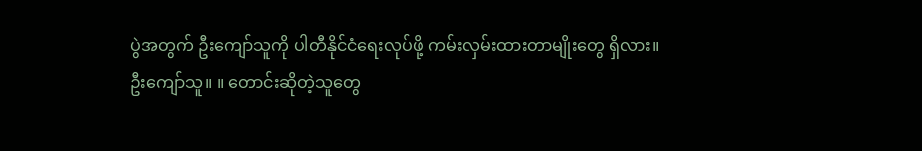ပွဲအတွက် ဦးကျော်သူကို ပါတီနိုင်ငံရေးလုပ်ဖို့ ကမ်းလှမ်းထားတာမျိုးတွေ ရှိလား။
ဦးကျော်သူ။ ။ တောင်းဆိုတဲ့သူတွေ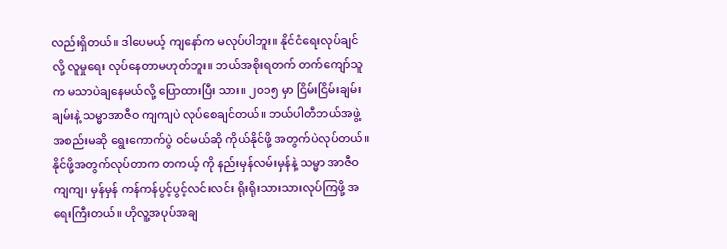လည်းရှိတယ်။ ဒါပေမယ့် ကျနော်က မလုပ်ပါဘူး။ နိုင်ငံရေးလုပ်ချင်လို့ လူမှုရေး လုပ်နေတာမဟုတ်ဘူး။ ဘယ်အစိုးရတက် တက်ကျော်သူက မသာပဲချနေမယ်လို့ ပြောထားပြီး သား။ ၂၀၁၅ မှာ ငြိမ်းငြိမ်းချမ်းချမ်းနဲ့ သမ္မာအာဇီဝ ကျကျပဲ လုပ်စေချင်တယ်။ ဘယ်ပါတီဘယ်အဖွဲ့ အစည်းမဆို ရွေးကောက်ပွဲ ဝင်မယ်ဆို ကိုယ်နိုင်ဖို့ အတွက်ပဲလုပ်တယ်။ နိုင်ဖို့အတွက်လုပ်တာက တကယ့် ကို နည်းမှန်လမ်းမှန်နဲ့ သမ္မာ အာဇီဝကျကျ၊ မှန်မှန် ကန်ကန်ပွင့်ပွင့်လင်းလင်း ရိုးရိုးသားသားလုပ်ကြဖို့ အရေးကြီးတယ်။ ဟိုလူ့အပုပ်အချ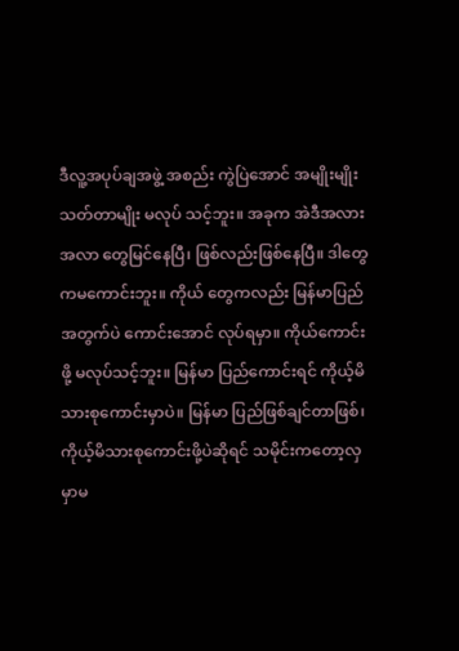ဒီလူ့အပုပ်ချအဖွဲ့ အစည်း ကွဲပြဲအောင် အမျိုးမျိုးသတ်တာမျိုး မလုပ် သင့်ဘူး။ အခုက အဲဒီအလားအလာ တွေမြင်နေပြီ၊ ဖြစ်လည်းဖြစ်နေပြီ။ ဒါတွေကမကောင်းဘူး။ ကိုယ် တွေကလည်း မြန်မာပြည်အတွက်ပဲ ကောင်းအောင် လုပ်ရမှာ။ ကိုယ်ကောင်းဖို့ မလုပ်သင့်ဘူး။ မြန်မာ ပြည်ကောင်းရင် ကိုယ့်မိသားစုကောင်းမှာပဲ။ မြန်မာ ပြည်ဖြစ်ချင်တာဖြစ်၊ ကိုယ့်မိသားစုကောင်းဖို့ပဲဆိုရင် သမိုင်းကတော့လှမှာမ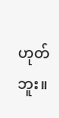ဟုတ်ဘူး။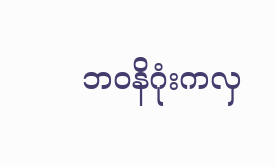ဘဝနိဂုံးကလှ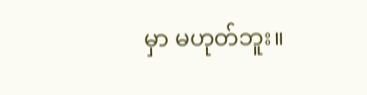မှာ မဟုတ်ဘူး။